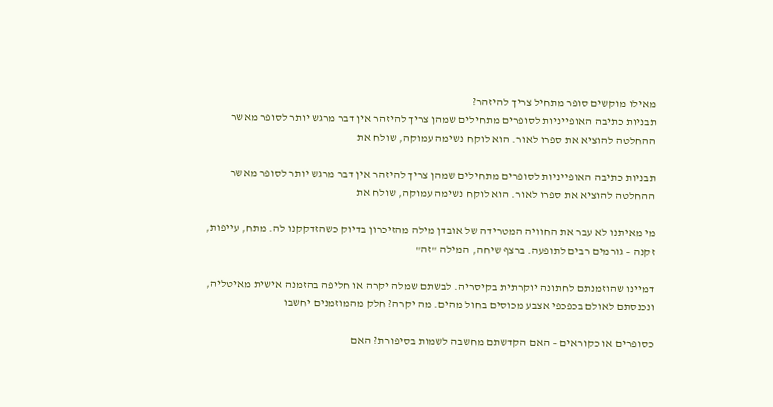מאילו מוקשים סופר מתחיל צריך להיזהר?
תבניות כתיבה האופייניות לסופרים מתחילים שמהן צריך להיזהר אין דבר מרגש יותר לסופר מאשר ההחלטה להוציא את ספרו לאור. הוא לוקח נשימה עמוקה, שולח את

תבניות כתיבה האופייניות לסופרים מתחילים שמהן צריך להיזהר אין דבר מרגש יותר לסופר מאשר ההחלטה להוציא את ספרו לאור. הוא לוקח נשימה עמוקה, שולח את

מי מאיתנו לא עבר את החוויה המטרידה של אובדן מילה מהזיכרון בדיוק כשהזדקקנו לה. מתח, עייפות, זקנה – גורמים רבים לתופעה. ברצף שיחה, המילה "זה"

דמיינו שהוזמנתם לחתונה יוקרתית בקיסריה. לבשתם שמלה יקרה או חליפה בהזמנה אישית מאיטליה, ונכנסתם לאולם בכפכפי אצבע מכוסים בחול מהים. מה יקרה? חלק מהמוזמנים יחשבו

כסופרים או כקוראים – האם הקדשתם מחשבה לשמות בסיפורת? האם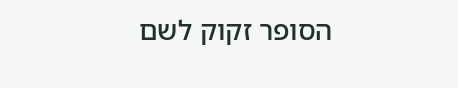הסופר זקוק לשם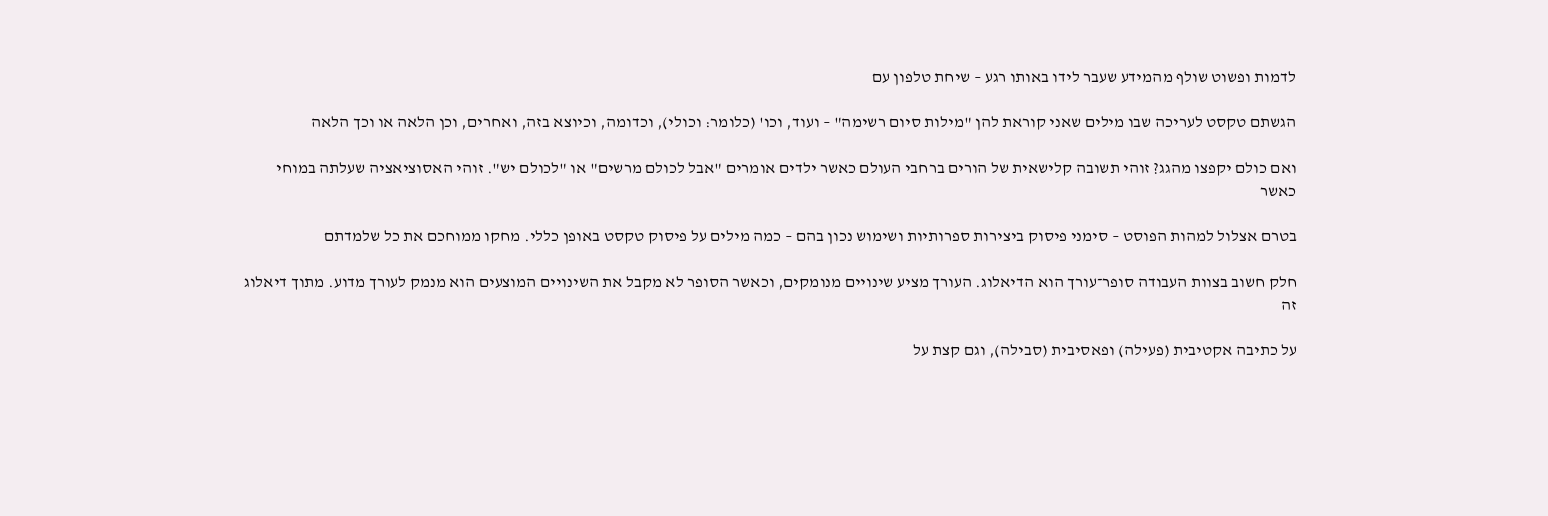לדמות ופשוט שולף מהמידע שעבר לידו באותו רגע – שיחת טלפון עם

הגשתם טקסט לעריכה שבו מילים שאני קוראת להן "מילות סיום רשימה" – ועוד, וכו' (כלומר: וכולי), וכדומה, וכיוצא בזה, ואחרים, וכן הלאה או וכך הלאה

ואם כולם יקפצו מהגג? זוהי תשובה קלישאית של הורים ברחבי העולם כאשר ילדים אומרים "אבל לכולם מרשים" או "לכולם יש". זוהי האסוציאציה שעלתה במוחי כאשר

בטרם אצלול למהות הפוסט – סימני פיסוק ביצירות ספרותיות ושימוש נכון בהם – כמה מילים על פיסוק טקסט באופן כללי. מחקו ממוחכם את כל שלמדתם

חלק חשוב בצוות העבודה סופר־עורך הוא הדיאלוג. העורך מציע שינויים מנומקים, וכאשר הסופר לא מקבל את השינויים המוצעים הוא מנמק לעורך מדוע. מתוך דיאלוג זה

על כתיבה אקטיבית (פעילה) ופאסיבית (סבילה), וגם קצת על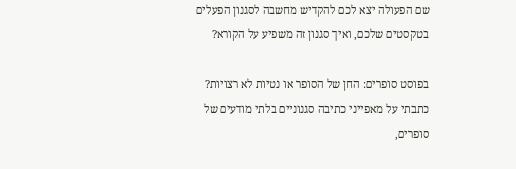שם הפעולה יצא לכם להקדיש מחשבה לסגנון הפעלים בטקסטים שלכם, ואיך סגנון זה משפיע על הקורא?

בפוסט סופרים: החן של הסופר או נטיות לא רצויות? כתבתי על מאפייני כתיבה סגנוניים בלתי מודעים של סופרים,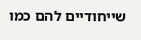שייחודיים להם כמו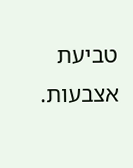טביעת אצבעות.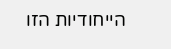הייחודיות הזו